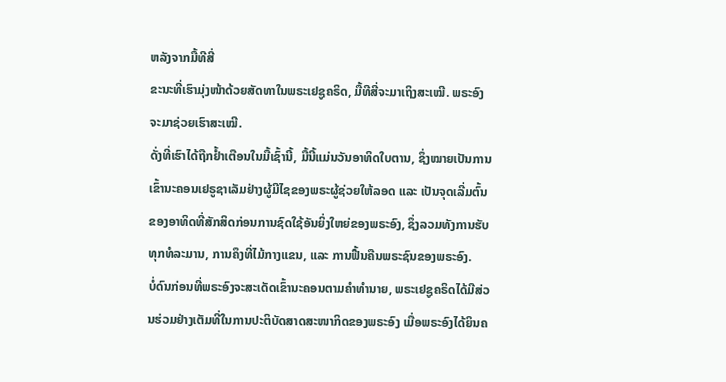ຫລັງຈາກມື້ທີສີ່
ຂະນະທີ່ເຮົາມຸ່ງໜ້າດ້ວຍສັດທາໃນພຣະເຢຊູຄຣິດ, ມື້ທີສີ່ຈະມາເຖິງສະເໝີ. ພຣະອົງຈະມາຊ່ວຍເຮົາສະເໝີ.
ດັ່ງທີ່ເຮົາໄດ້ຖືກຢໍ້າເຕືອນໃນມື້ເຊົ້ານີ້, ມື້ນີ້ແມ່ນວັນອາທິດໃບຕານ, ຊຶ່ງໝາຍເປັນການເຂົ້ານະຄອນເຢຣູຊາເລັມຢ່າງຜູ້ມີໄຊຂອງພຣະຜູ້ຊ່ວຍໃຫ້ລອດ ແລະ ເປັນຈຸດເລີ່ມຕົ້ນຂອງອາທິດທີ່ສັກສິດກ່ອນການຊົດໃຊ້ອັນຍິ່ງໃຫຍ່ຂອງພຣະອົງ, ຊຶ່ງລວມທັງການຮັບທຸກທໍລະມານ, ການຄຶງທີ່ໄມ້ກາງແຂນ, ແລະ ການຟື້ນຄືນພຣະຊົນຂອງພຣະອົງ.
ບໍ່ດົນກ່ອນທີ່ພຣະອົງຈະສະເດັດເຂົ້ານະຄອນຕາມຄຳທຳນາຍ, ພຣະເຢຊູຄຣິດໄດ້ມີສ່ວນຮ່ວມຢ່າງເຕັມທີ່ໃນການປະຕິບັດສາດສະໜາກິດຂອງພຣະອົງ ເມື່ອພຣະອົງໄດ້ຍິນຄ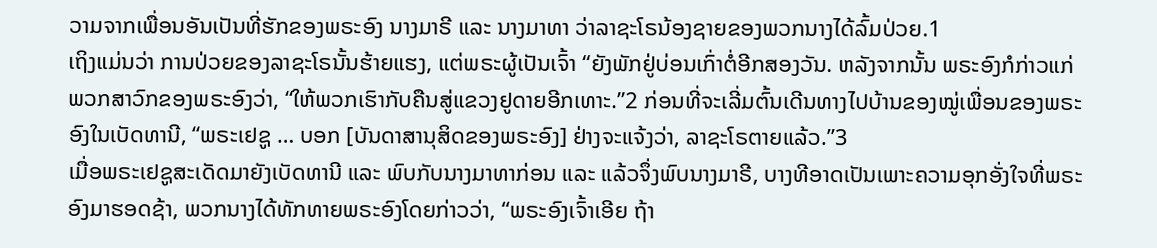ວາມຈາກເພື່ອນອັນເປັນທີ່ຮັກຂອງພຣະອົງ ນາງມາຣີ ແລະ ນາງມາທາ ວ່າລາຊະໂຣນ້ອງຊາຍຂອງພວກນາງໄດ້ລົ້ມປ່ວຍ.1
ເຖິງແມ່ນວ່າ ການປ່ວຍຂອງລາຊະໂຣນັ້ນຮ້າຍແຮງ, ແຕ່ພຣະຜູ້ເປັນເຈົ້າ “ຍັງພັກຢູ່ບ່ອນເກົ່າຕໍ່ອີກສອງວັນ. ຫລັງຈາກນັ້ນ ພຣະອົງກໍກ່າວແກ່ພວກສາວົກຂອງພຣະອົງວ່າ, “ໃຫ້ພວກເຮົາກັບຄືນສູ່ແຂວງຢູດາຍອີກເທາະ.”2 ກ່ອນທີ່ຈະເລີ່ມຕົ້ນເດີນທາງໄປບ້ານຂອງໝູ່ເພື່ອນຂອງພຣະອົງໃນເບັດທານີ, “ພຣະເຢຊູ … ບອກ [ບັນດາສານຸສິດຂອງພຣະອົງ] ຢ່າງຈະແຈ້ງວ່າ, ລາຊະໂຣຕາຍແລ້ວ.”3
ເມື່ອພຣະເຢຊູສະເດັດມາຍັງເບັດທານີ ແລະ ພົບກັບນາງມາທາກ່ອນ ແລະ ແລ້ວຈຶ່ງພົບນາງມາຣີ, ບາງທີອາດເປັນເພາະຄວາມອຸກອັ່ງໃຈທີ່ພຣະອົງມາຮອດຊ້າ, ພວກນາງໄດ້ທັກທາຍພຣະອົງໂດຍກ່າວວ່າ, “ພຣະອົງເຈົ້າເອີຍ ຖ້າ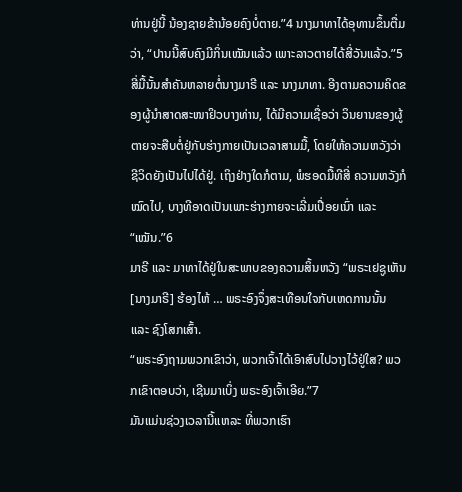ທ່ານຢູ່ນີ້ ນ້ອງຊາຍຂ້ານ້ອຍຄົງບໍ່ຕາຍ.”4 ນາງມາທາໄດ້ອຸທານຂຶ້ນຕື່ມວ່າ, “ປານນີ້ສົບຄົງມີກິ່ນເໝັນແລ້ວ ເພາະລາວຕາຍໄດ້ສີ່ວັນແລ້ວ.”5
ສີ່ມື້ນັ້ນສຳຄັນຫລາຍຕໍ່ນາງມາຣີ ແລະ ນາງມາທາ. ອີງຕາມຄວາມຄິດຂອງຜູ້ນຳສາດສະໜາຢິວບາງທ່ານ, ໄດ້ມີຄວາມເຊື່ອວ່າ ວິນຍານຂອງຜູ້ຕາຍຈະສືບຕໍ່ຢູ່ກັບຮ່າງກາຍເປັນເວລາສາມມື້, ໂດຍໃຫ້ຄວາມຫວັງວ່າ ຊີວິດຍັງເປັນໄປໄດ້ຢູ່. ເຖິງຢ່າງໃດກໍຕາມ, ພໍຮອດມື້ທີສີ່ ຄວາມຫວັງກໍໝົດໄປ, ບາງທີອາດເປັນເພາະຮ່າງກາຍຈະເລີ່ມເປື່ອຍເນົ່າ ແລະ “ເໝັນ.”6
ມາຣີ ແລະ ມາທາໄດ້ຢູ່ໃນສະພາບຂອງຄວາມສິ້ນຫວັງ “ພຣະເຢຊູເຫັນ [ນາງມາຣີ] ຮ້ອງໄຫ້ … ພຣະອົງຈຶ່ງສະເທືອນໃຈກັບເຫດການນັ້ນ ແລະ ຊົງໂສກເສົ້າ.
“ພຣະອົງຖາມພວກເຂົາວ່າ, ພວກເຈົ້າໄດ້ເອົາສົບໄປວາງໄວ້ຢູ່ໃສ? ພວກເຂົາຕອບວ່າ, ເຊີນມາເບິ່ງ ພຣະອົງເຈົ້າເອີຍ.”7
ມັນແມ່ນຊ່ວງເວລານີ້ແຫລະ ທີ່ພວກເຮົາ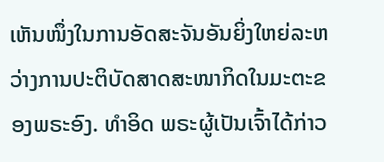ເຫັນໜຶ່ງໃນການອັດສະຈັນອັນຍິ່ງໃຫຍ່ລະຫວ່າງການປະຕິບັດສາດສະໜາກິດໃນມະຕະຂອງພຣະອົງ. ທຳອິດ ພຣະຜູ້ເປັນເຈົ້າໄດ້ກ່າວ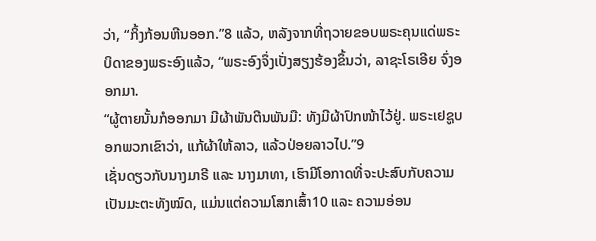ວ່າ, “ກິ້ງກ້ອນຫີນອອກ.”8 ແລ້ວ, ຫລັງຈາກທີ່ຖວາຍຂອບພຣະຄຸນແດ່ພຣະບິດາຂອງພຣະອົງແລ້ວ, “ພຣະອົງຈຶ່ງເປັ່ງສຽງຮ້ອງຂຶ້ນວ່າ, ລາຊະໂຣເອີຍ ຈົ່ງອອກມາ.
“ຜູ້ຕາຍນັ້ນກໍອອກມາ ມີຜ້າພັນຕີນພັນມື: ທັງມີຜ້າປົກໜ້າໄວ້ຢູ່. ພຣະເຢຊູບອກພວກເຂົາວ່າ, ແກ້ຜ້າໃຫ້ລາວ, ແລ້ວປ່ອຍລາວໄປ.”9
ເຊັ່ນດຽວກັບນາງມາຣີ ແລະ ນາງມາທາ, ເຮົາມີໂອກາດທີ່ຈະປະສົບກັບຄວາມເປັນມະຕະທັງໝົດ, ແມ່ນແຕ່ຄວາມໂສກເສົ້າ10 ແລະ ຄວາມອ່ອນ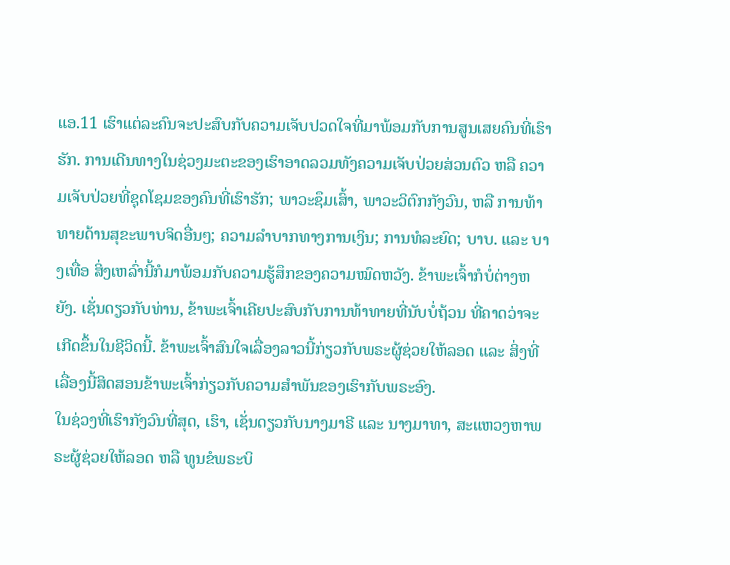ແອ.11 ເຮົາແຕ່ລະຄົນຈະປະສົບກັບຄວາມເຈັບປວດໃຈທີ່ມາພ້ອມກັບການສູນເສຍຄົນທີ່ເຮົາຮັກ. ການເດີນທາງໃນຊ່ວງມະຕະຂອງເຮົາອາດລວມທັງຄວາມເຈັບປ່ວຍສ່ວນຕົວ ຫລື ຄວາມເຈັບປ່ວຍທີ່ຊຸດໂຊມຂອງຄົນທີ່ເຮົາຮັກ; ພາວະຊຶມເສົ້າ, ພາວະວິຕົກກັງວົນ, ຫລື ການທ້າທາຍດ້ານສຸຂະພາບຈິດອື່ນໆ; ຄວາມລຳບາກທາງການເງິນ; ການທໍລະຍົດ; ບາບ. ແລະ ບາງເທື່ອ ສິ່ງເຫລົ່ານີ້ກໍມາພ້ອມກັບຄວາມຮູ້ສຶກຂອງຄວາມໝົດຫວັງ. ຂ້າພະເຈົ້າກໍບໍ່ຕ່າງຫຍັງ. ເຊັ່ນດຽວກັບທ່ານ, ຂ້າພະເຈົ້າເຄີຍປະສົບກັບການທ້າທາຍທີ່ນັບບໍ່ຖ້ວນ ທີ່ຄາດວ່າຈະເກີດຂຶ້ນໃນຊີວິດນີ້. ຂ້າພະເຈົ້າສົນໃຈເລື່ອງລາວນີ້ກ່ຽວກັບພຣະຜູ້ຊ່ວຍໃຫ້ລອດ ແລະ ສິ່ງທີ່ເລື່ອງນີ້ສິດສອນຂ້າພະເຈົ້າກ່ຽວກັບຄວາມສຳພັນຂອງເຮົາກັບພຣະອົງ.
ໃນຊ່ວງທີ່ເຮົາກັງວົນທີ່ສຸດ, ເຮົາ, ເຊັ່ນດຽວກັບນາງມາຣີ ແລະ ນາງມາທາ, ສະແຫວງຫາພຣະຜູ້ຊ່ວຍໃຫ້ລອດ ຫລື ທູນຂໍພຣະບິ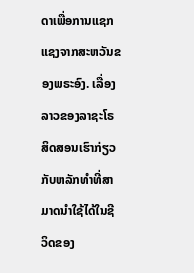ດາເພື່ອການແຊກແຊງຈາກສະຫວັນຂອງພຣະອົງ. ເລື່ອງລາວຂອງລາຊະໂຣສິດສອນເຮົາກ່ຽວກັບຫລັກທຳທີ່ສາມາດນຳໃຊ້ໄດ້ໃນຊີວິດຂອງ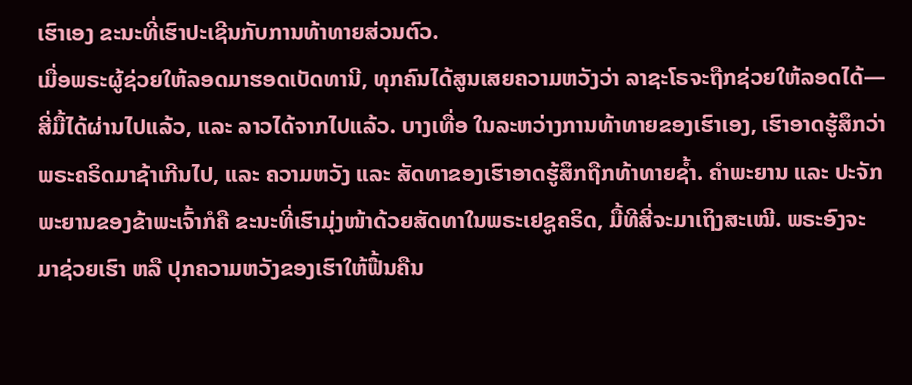ເຮົາເອງ ຂະນະທີ່ເຮົາປະເຊີນກັບການທ້າທາຍສ່ວນຕົວ.
ເມື່ອພຣະຜູ້ຊ່ວຍໃຫ້ລອດມາຮອດເບັດທານີ, ທຸກຄົນໄດ້ສູນເສຍຄວາມຫວັງວ່າ ລາຊະໂຣຈະຖືກຊ່ວຍໃຫ້ລອດໄດ້—ສີ່ມື້ໄດ້ຜ່ານໄປແລ້ວ, ແລະ ລາວໄດ້ຈາກໄປແລ້ວ. ບາງເທື່ອ ໃນລະຫວ່າງການທ້າທາຍຂອງເຮົາເອງ, ເຮົາອາດຮູ້ສຶກວ່າ ພຣະຄຣິດມາຊ້າເກີນໄປ, ແລະ ຄວາມຫວັງ ແລະ ສັດທາຂອງເຮົາອາດຮູ້ສຶກຖືກທ້າທາຍຊໍ້າ. ຄຳພະຍານ ແລະ ປະຈັກພະຍານຂອງຂ້າພະເຈົ້າກໍຄື ຂະນະທີ່ເຮົາມຸ່ງໜ້າດ້ວຍສັດທາໃນພຣະເຢຊູຄຣິດ, ມື້ທີສີ່ຈະມາເຖິງສະເໝີ. ພຣະອົງຈະມາຊ່ວຍເຮົາ ຫລື ປຸກຄວາມຫວັງຂອງເຮົາໃຫ້ຟື້ນຄືນ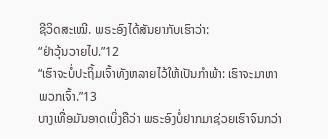ຊີວິດສະເໝີ. ພຣະອົງໄດ້ສັນຍາກັບເຮົາວ່າ:
“ຢ່າວຸ້ນວາຍໄປ.”12
“ເຮົາຈະບໍ່ປະຖິ້ມເຈົ້າທັງຫລາຍໄວ້ໃຫ້ເປັນກຳພ້າ: ເຮົາຈະມາຫາພວກເຈົ້າ.”13
ບາງເທື່ອມັນອາດເບິ່ງຄືວ່າ ພຣະອົງບໍ່ຢາກມາຊ່ວຍເຮົາຈົນກວ່າ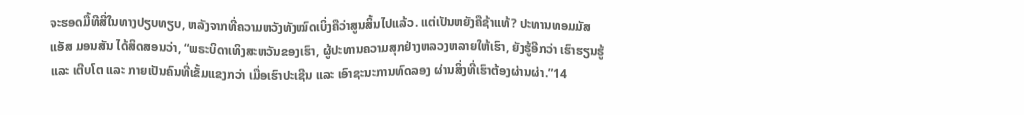ຈະຮອດມື້ທີສີ່ໃນທາງປຽບທຽບ, ຫລັງຈາກທີ່ຄວາມຫວັງທັງໝົດເບິ່ງຄືວ່າສູນສິ້ນໄປແລ້ວ. ແຕ່ເປັນຫຍັງຄືຊ້າແທ້? ປະທານທອມມັສ ແອັສ ມອນສັນ ໄດ້ສິດສອນວ່າ, “ພຣະບິດາເທິງສະຫວັນຂອງເຮົາ, ຜູ້ປະທານຄວາມສຸກຢ່າງຫລວງຫລາຍໃຫ້ເຮົາ, ຍັງຮູ້ອີກວ່າ ເຮົາຮຽນຮູ້ ແລະ ເຕີບໂຕ ແລະ ກາຍເປັນຄົນທີ່ເຂັ້ມແຂງກວ່າ ເມື່ອເຮົາປະເຊີນ ແລະ ເອົາຊະນະການທົດລອງ ຜ່ານສິ່ງທີ່ເຮົາຕ້ອງຜ່ານຜ່າ.”14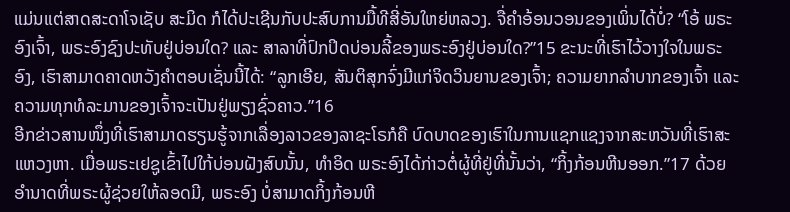ແມ່ນແຕ່ສາດສະດາໂຈເຊັບ ສະມິດ ກໍໄດ້ປະເຊີນກັບປະສົບການມື້ທີສີ່ອັນໃຫຍ່ຫລວງ. ຈື່ຄຳອ້ອນວອນຂອງເພິ່ນໄດ້ບໍ່? “ໂອ້ ພຣະອົງເຈົ້າ, ພຣະອົງຊົງປະທັບຢູ່ບ່ອນໃດ? ແລະ ສາລາທີ່ປົກປິດບ່ອນລີ້ຂອງພຣະອົງຢູ່ບ່ອນໃດ?”15 ຂະນະທີ່ເຮົາໄວ້ວາງໃຈໃນພຣະອົງ, ເຮົາສາມາດຄາດຫວັງຄຳຕອບເຊັ່ນນີ້ໄດ້: “ລູກເອີຍ, ສັນຕິສຸກຈົ່ງມີແກ່ຈິດວິນຍານຂອງເຈົ້າ; ຄວາມຍາກລຳບາກຂອງເຈົ້າ ແລະ ຄວາມທຸກທໍລະມານຂອງເຈົ້າຈະເປັນຢູ່ພຽງຊົ່ວຄາວ.”16
ອີກຂ່າວສານໜຶ່ງທີ່ເຮົາສາມາດຮຽນຮູ້ຈາກເລື່ອງລາວຂອງລາຊະໂຣກໍຄື ບົດບາດຂອງເຮົາໃນການແຊກແຊງຈາກສະຫວັນທີ່ເຮົາສະແຫວງຫາ. ເມື່ອພຣະເຢຊູເຂົ້າໄປໃກ້ບ່ອນຝັງສົບນັ້ນ, ທຳອິດ ພຣະອົງໄດ້ກ່າວຕໍ່ຜູ້ທີ່ຢູ່ທີ່ນັ້ນວ່າ, “ກິ້ງກ້ອນຫີນອອກ.”17 ດ້ວຍອຳນາດທີ່ພຣະຜູ້ຊ່ວຍໃຫ້ລອດມີ, ພຣະອົງ ບໍ່ສາມາດກິ້ງກ້ອນຫີ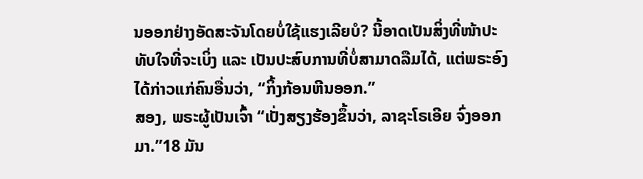ນອອກຢ່າງອັດສະຈັນໂດຍບໍ່ໃຊ້ແຮງເລີຍບໍ? ນີ້ອາດເປັນສິ່ງທີ່ໜ້າປະທັບໃຈທີ່ຈະເບິ່ງ ແລະ ເປັນປະສົບການທີ່ບໍ່ສາມາດລືມໄດ້, ແຕ່ພຣະອົງໄດ້ກ່າວແກ່ຄົນອື່ນວ່າ, “ກິ້ງກ້ອນຫີນອອກ.”
ສອງ, ພຣະຜູ້ເປັນເຈົ້າ “ເປັ່ງສຽງຮ້ອງຂຶ້ນວ່າ, ລາຊະໂຣເອີຍ ຈົ່ງອອກມາ.”18 ມັນ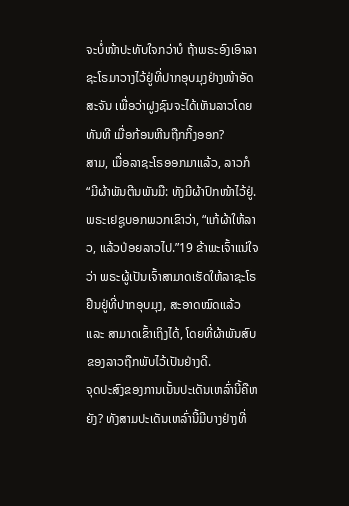ຈະບໍ່ໜ້າປະທັບໃຈກວ່າບໍ ຖ້າພຣະອົງເອົາລາຊະໂຣມາວາງໄວ້ຢູ່ທີ່ປາກອຸບມຸງຢ່າງໜ້າອັດສະຈັນ ເພື່ອວ່າຝູງຊົນຈະໄດ້ເຫັນລາວໂດຍທັນທີ ເມື່ອກ້ອນຫີນຖືກກິ້ງອອກ?
ສາມ, ເມື່ອລາຊະໂຣອອກມາແລ້ວ, ລາວກໍ “ມີຜ້າພັນຕີນພັນມື: ທັງມີຜ້າປົກໜ້າໄວ້ຢູ່. ພຣະເຢຊູບອກພວກເຂົາວ່າ, “ແກ້ຜ້າໃຫ້ລາວ, ແລ້ວປ່ອຍລາວໄປ.”19 ຂ້າພະເຈົ້າແນ່ໃຈວ່າ ພຣະຜູ້ເປັນເຈົ້າສາມາດເຮັດໃຫ້ລາຊະໂຣຢືນຢູ່ທີ່ປາກອຸບມຸງ, ສະອາດໝົດແລ້ວ ແລະ ສາມາດເຂົ້າເຖິງໄດ້, ໂດຍທີ່ຜ້າພັນສົບຂອງລາວຖືກພັບໄວ້ເປັນຢ່າງດີ.
ຈຸດປະສົງຂອງການເນັ້ນປະເດັນເຫລົ່ານີ້ຄືຫຍັງ? ທັງສາມປະເດັນເຫລົ່ານີ້ມີບາງຢ່າງທີ່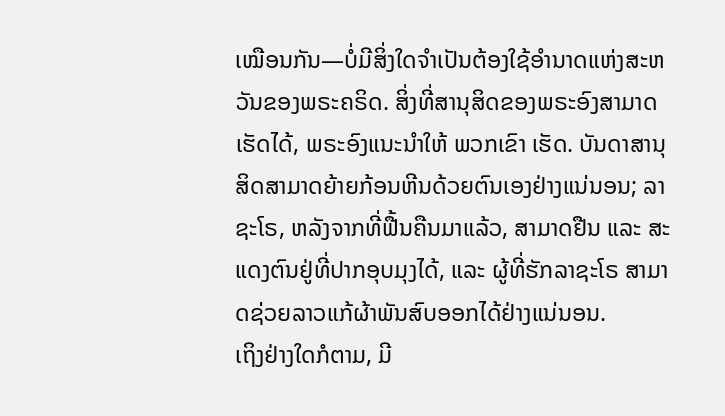ເໝືອນກັນ—ບໍ່ມີສິ່ງໃດຈຳເປັນຕ້ອງໃຊ້ອຳນາດແຫ່ງສະຫວັນຂອງພຣະຄຣິດ. ສິ່ງທີ່ສານຸສິດຂອງພຣະອົງສາມາດເຮັດໄດ້, ພຣະອົງແນະນຳໃຫ້ ພວກເຂົາ ເຮັດ. ບັນດາສານຸສິດສາມາດຍ້າຍກ້ອນຫີນດ້ວຍຕົນເອງຢ່າງແນ່ນອນ; ລາຊະໂຣ, ຫລັງຈາກທີ່ຟື້ນຄືນມາແລ້ວ, ສາມາດຢືນ ແລະ ສະແດງຕົນຢູ່ທີ່ປາກອຸບມຸງໄດ້, ແລະ ຜູ້ທີ່ຮັກລາຊະໂຣ ສາມາດຊ່ວຍລາວແກ້ຜ້າພັນສົບອອກໄດ້ຢ່າງແນ່ນອນ.
ເຖິງຢ່າງໃດກໍຕາມ, ມີ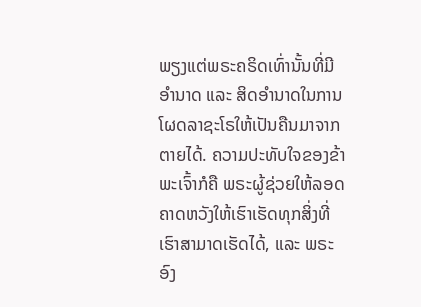ພຽງແຕ່ພຣະຄຣິດເທົ່ານັ້ນທີ່ມີອຳນາດ ແລະ ສິດອຳນາດໃນການໂຜດລາຊະໂຣໃຫ້ເປັນຄືນມາຈາກຕາຍໄດ້. ຄວາມປະທັບໃຈຂອງຂ້າພະເຈົ້າກໍຄື ພຣະຜູ້ຊ່ວຍໃຫ້ລອດຄາດຫວັງໃຫ້ເຮົາເຮັດທຸກສິ່ງທີ່ເຮົາສາມາດເຮັດໄດ້, ແລະ ພຣະອົງ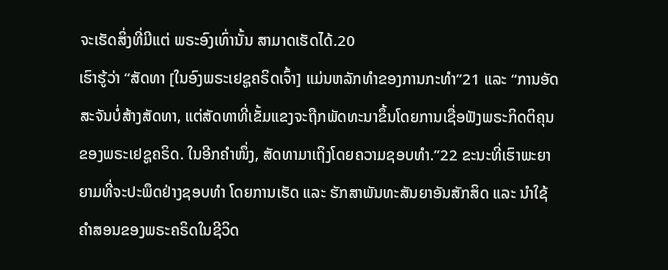ຈະເຮັດສິ່ງທີ່ມີແຕ່ ພຣະອົງເທົ່ານັ້ນ ສາມາດເຮັດໄດ້.20
ເຮົາຮູ້ວ່າ “ສັດທາ [ໃນອົງພຣະເຢຊູຄຣິດເຈົ້າ] ແມ່ນຫລັກທຳຂອງການກະທຳ”21 ແລະ “ການອັດສະຈັນບໍ່ສ້າງສັດທາ, ແຕ່ສັດທາທີ່ເຂັ້ມແຂງຈະຖືກພັດທະນາຂຶ້ນໂດຍການເຊື່ອຟັງພຣະກິດຕິຄຸນຂອງພຣະເຢຊູຄຣິດ. ໃນອີກຄຳໜຶ່ງ, ສັດທາມາເຖິງໂດຍຄວາມຊອບທຳ.”22 ຂະນະທີ່ເຮົາພະຍາຍາມທີ່ຈະປະພຶດຢ່າງຊອບທຳ ໂດຍການເຮັດ ແລະ ຮັກສາພັນທະສັນຍາອັນສັກສິດ ແລະ ນຳໃຊ້ຄຳສອນຂອງພຣະຄຣິດໃນຊີວິດ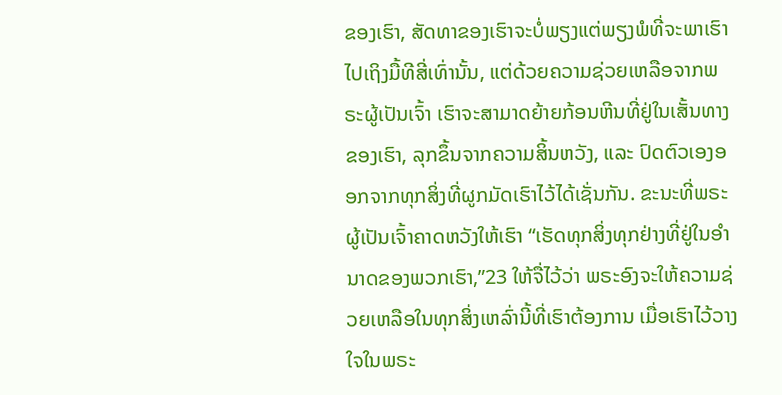ຂອງເຮົາ, ສັດທາຂອງເຮົາຈະບໍ່ພຽງແຕ່ພຽງພໍທີ່ຈະພາເຮົາໄປເຖິງມື້ທີສີ່ເທົ່ານັ້ນ, ແຕ່ດ້ວຍຄວາມຊ່ວຍເຫລືອຈາກພຣະຜູ້ເປັນເຈົ້າ ເຮົາຈະສາມາດຍ້າຍກ້ອນຫີນທີ່ຢູ່ໃນເສັ້ນທາງຂອງເຮົາ, ລຸກຂຶ້ນຈາກຄວາມສິ້ນຫວັງ, ແລະ ປົດຕົວເອງອອກຈາກທຸກສິ່ງທີ່ຜູກມັດເຮົາໄວ້ໄດ້ເຊັ່ນກັນ. ຂະນະທີ່ພຣະຜູ້ເປັນເຈົ້າຄາດຫວັງໃຫ້ເຮົາ “ເຮັດທຸກສິ່ງທຸກຢ່າງທີ່ຢູ່ໃນອຳນາດຂອງພວກເຮົາ,”23 ໃຫ້ຈື່ໄວ້ວ່າ ພຣະອົງຈະໃຫ້ຄວາມຊ່ວຍເຫລືອໃນທຸກສິ່ງເຫລົ່ານີ້ທີ່ເຮົາຕ້ອງການ ເມື່ອເຮົາໄວ້ວາງໃຈໃນພຣະ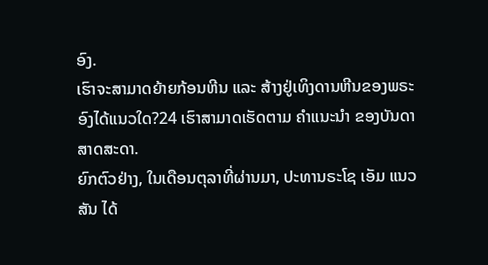ອົງ.
ເຮົາຈະສາມາດຍ້າຍກ້ອນຫີນ ແລະ ສ້າງຢູ່ເທິງດານຫີນຂອງພຣະອົງໄດ້ແນວໃດ?24 ເຮົາສາມາດເຮັດຕາມ ຄຳແນະນຳ ຂອງບັນດາສາດສະດາ.
ຍົກຕົວຢ່າງ, ໃນເດືອນຕຸລາທີ່ຜ່ານມາ, ປະທານຣະໂຊ ເອັມ ແນວສັນ ໄດ້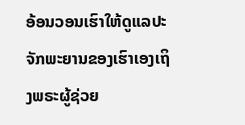ອ້ອນວອນເຮົາໃຫ້ດູແລປະຈັກພະຍານຂອງເຮົາເອງເຖິງພຣະຜູ້ຊ່ວຍ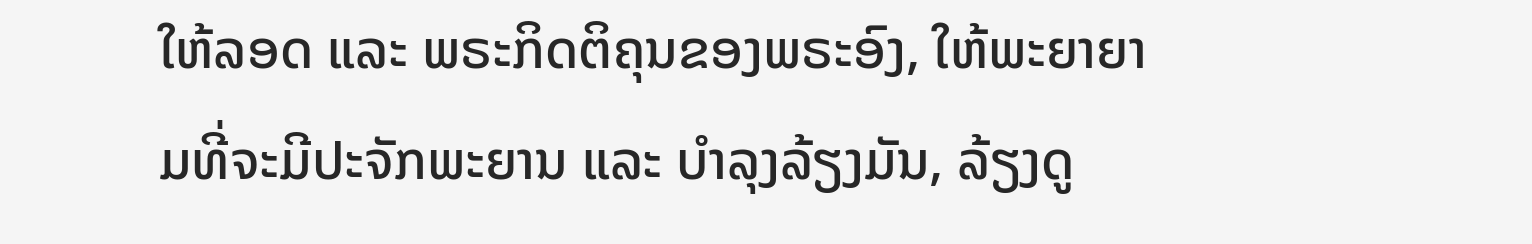ໃຫ້ລອດ ແລະ ພຣະກິດຕິຄຸນຂອງພຣະອົງ, ໃຫ້ພະຍາຍາມທີ່ຈະມີປະຈັກພະຍານ ແລະ ບຳລຸງລ້ຽງມັນ, ລ້ຽງດູ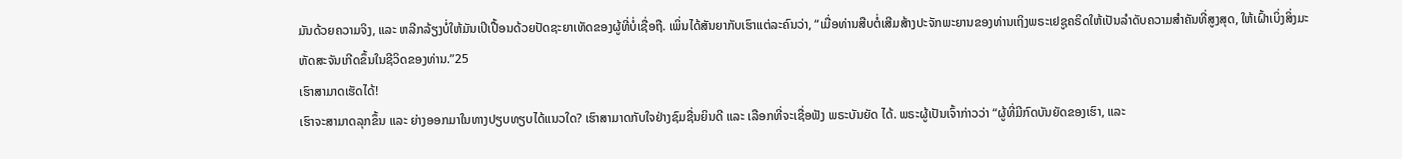ມັນດ້ວຍຄວາມຈິງ, ແລະ ຫລີກລ້ຽງບໍ່ໃຫ້ມັນເປິເປື້ອນດ້ວຍປັດຊະຍາເທັດຂອງຜູ້ທີ່ບໍ່ເຊື່ອຖື. ເພິ່ນໄດ້ສັນຍາກັບເຮົາແຕ່ລະຄົນວ່າ, “ເມື່ອທ່ານສືບຕໍ່ເສີມສ້າງປະຈັກພະຍານຂອງທ່ານເຖິງພຣະເຢຊູຄຣິດໃຫ້ເປັນລຳດັບຄວາມສຳຄັນທີ່ສູງສຸດ, ໃຫ້ເຝົ້າເບິ່ງສິ່ງມະຫັດສະຈັນເກີດຂຶ້ນໃນຊີວິດຂອງທ່ານ.”25
ເຮົາສາມາດເຮັດໄດ້!
ເຮົາຈະສາມາດລຸກຂຶ້ນ ແລະ ຍ່າງອອກມາໃນທາງປຽບທຽບໄດ້ແນວໃດ? ເຮົາສາມາດກັບໃຈຢ່າງຊົມຊື່ນຍິນດີ ແລະ ເລືອກທີ່ຈະເຊື່ອຟັງ ພຣະບັນຍັດ ໄດ້. ພຣະຜູ້ເປັນເຈົ້າກ່າວວ່າ “ຜູ້ທີ່ມີກົດບັນຍັດຂອງເຮົາ, ແລະ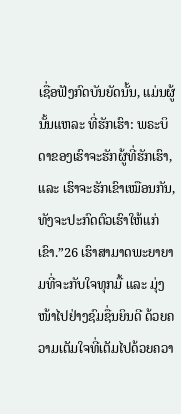ເຊື່ອຟັງກົດບັນຍັດນັ້ນ, ແມ່ນຜູ້ນັ້ນແຫລະ ທີ່ຮັກເຮົາ: ພຣະບິດາຂອງເຮົາຈະຮັກຜູ້ທີ່ຮັກເຮົາ, ແລະ ເຮົາຈະຮັກເຂົາເໝືອນກັນ, ທັງຈະປະກົດຕົວເຮົາໃຫ້ແກ່ເຂົາ.”26 ເຮົາສາມາດພະຍາຍາມທີ່ຈະກັບໃຈທຸກມື້ ແລະ ມຸ່ງໜ້າໄປຢ່າງຊົມຊື່ນຍິນດີ ດ້ວຍຄວາມເຕັມໃຈທີ່ເຕັມໄປດ້ວຍຄວາ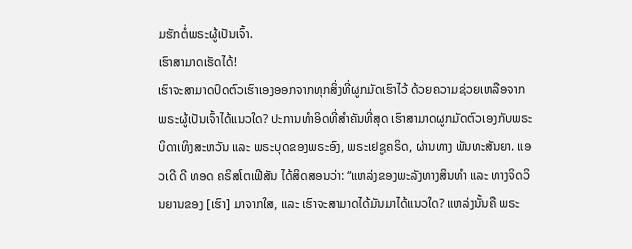ມຮັກຕໍ່ພຣະຜູ້ເປັນເຈົ້າ.
ເຮົາສາມາດເຮັດໄດ້!
ເຮົາຈະສາມາດປົດຕົວເຮົາເອງອອກຈາກທຸກສິ່ງທີ່ຜູກມັດເຮົາໄວ້ ດ້ວຍຄວາມຊ່ວຍເຫລືອຈາກພຣະຜູ້ເປັນເຈົ້າໄດ້ແນວໃດ? ປະການທຳອິດທີ່ສຳຄັນທີ່ສຸດ ເຮົາສາມາດຜູກມັດຕົວເອງກັບພຣະບິດາເທິງສະຫວັນ ແລະ ພຣະບຸດຂອງພຣະອົງ, ພຣະເຢຊູຄຣິດ, ຜ່ານທາງ ພັນທະສັນຍາ. ແອວເດີ ດີ ທອດ ຄຣິສໂຕເຟີສັນ ໄດ້ສິດສອນວ່າ: “ແຫລ່ງຂອງພະລັງທາງສິນທຳ ແລະ ທາງຈິດວິນຍານຂອງ [ເຮົາ] ມາຈາກໃສ, ແລະ ເຮົາຈະສາມາດໄດ້ມັນມາໄດ້ແນວໃດ? ແຫລ່ງນັ້ນຄື ພຣະ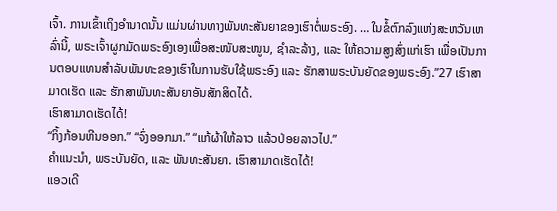ເຈົ້າ. ການເຂົ້າເຖິງອຳນາດນັ້ນ ແມ່ນຜ່ານທາງພັນທະສັນຍາຂອງເຮົາຕໍ່ພຣະອົງ. … ໃນຂໍ້ຕົກລົງແຫ່ງສະຫວັນເຫລົ່ານີ້, ພຣະເຈົ້າຜູກມັດພຣະອົງເອງເພື່ອສະໜັບສະໜູນ, ຊຳລະລ້າງ, ແລະ ໃຫ້ຄວາມສູງສົ່ງແກ່ເຮົາ ເພື່ອເປັນການຕອບແທນສຳລັບພັນທະຂອງເຮົາໃນການຮັບໃຊ້ພຣະອົງ ແລະ ຮັກສາພຣະບັນຍັດຂອງພຣະອົງ.”27 ເຮົາສາມາດເຮັດ ແລະ ຮັກສາພັນທະສັນຍາອັນສັກສິດໄດ້.
ເຮົາສາມາດເຮັດໄດ້!
“ກິ້ງກ້ອນຫີນອອກ.” “ຈົ່ງອອກມາ.” “ແກ້ຜ້າໃຫ້ລາວ ແລ້ວປ່ອຍລາວໄປ.”
ຄຳແນະນຳ, ພຣະບັນຍັດ, ແລະ ພັນທະສັນຍາ. ເຮົາສາມາດເຮັດໄດ້!
ແອວເດີ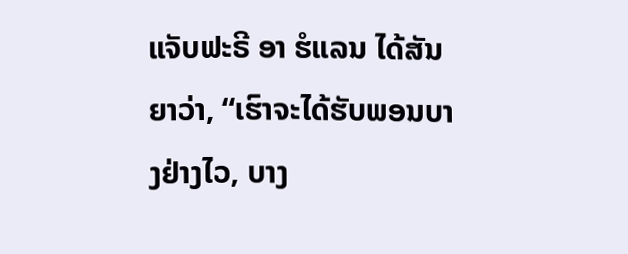ແຈັບຟະຣີ ອາ ຮໍແລນ ໄດ້ສັນຍາວ່າ, “ເຮົາຈະໄດ້ຮັບພອນບາງຢ່າງໄວ, ບາງ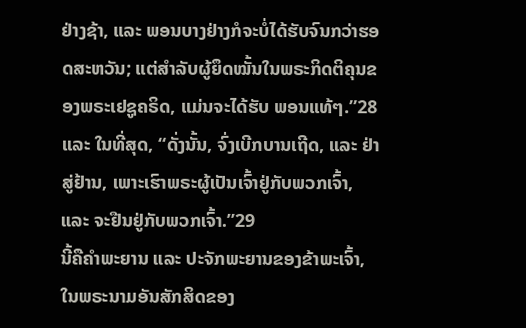ຢ່າງຊ້າ, ແລະ ພອນບາງຢ່າງກໍຈະບໍ່ໄດ້ຮັບຈົນກວ່າຮອດສະຫວັນ; ແຕ່ສຳລັບຜູ້ຍຶດໝັ້ນໃນພຣະກິດຕິຄຸນຂອງພຣະເຢຊູຄຣິດ, ແມ່ນຈະໄດ້ຮັບ ພອນແທ້ໆ.”28
ແລະ ໃນທີ່ສຸດ, “ດັ່ງນັ້ນ, ຈົ່ງເບີກບານເຖີດ, ແລະ ຢ່າສູ່ຢ້ານ, ເພາະເຮົາພຣະຜູ້ເປັນເຈົ້າຢູ່ກັບພວກເຈົ້າ, ແລະ ຈະຢືນຢູ່ກັບພວກເຈົ້າ.”29
ນີ້ຄືຄຳພະຍານ ແລະ ປະຈັກພະຍານຂອງຂ້າພະເຈົ້າ, ໃນພຣະນາມອັນສັກສິດຂອງ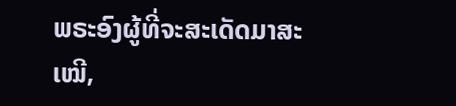ພຣະອົງຜູ້ທີ່ຈະສະເດັດມາສະເໝີ,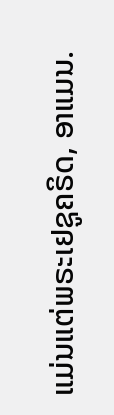ແມ່ນແຕ່ພຣະເຢຊູຄຣິດ, ອາແມນ.